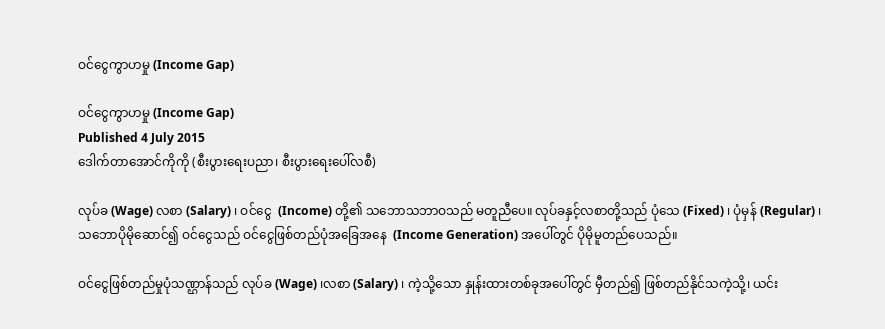ဝင်ငွေကွာဟမှု (Income Gap)

ဝင်ငွေကွာဟမှု (Income Gap)
Published 4 July 2015
ဒေါက်တာအောင်ကိုကို (စီးပွားရေးပညာ၊ စီးပွားရေးပေါ်လစီ)

လုပ်ခ (Wage) လစာ (Salary) ၊ ဝင်ငွေ  (Income) တို့၏ သဘောသဘာဝသည် မတူညီပေ။ လုပ်ခနှင့်လစာတို့သည် ပုံသေ (Fixed) ၊ ပုံမှန် (Regular) ၊ သဘောပိုမိုဆောင်၍ ဝင်ငွေသည် ဝင်ငွေဖြစ်တည်ပုံအခြေအနေ  (Income Generation) အပေါ်တွင် ပိုမိုမူတည်ပေသည်။

ဝင်ငွေဖြစ်တည်မှုပုံသဏ္ဌာန်သည် လုပ်ခ (Wage) ၊လစာ (Salary) ၊ ကဲ့သို့သော နှုန်းထားတစ်ခုအပေါ်တွင် မှီတည်၍ ဖြစ်တည်နိုင်သကဲ့သို့၊ ယင်း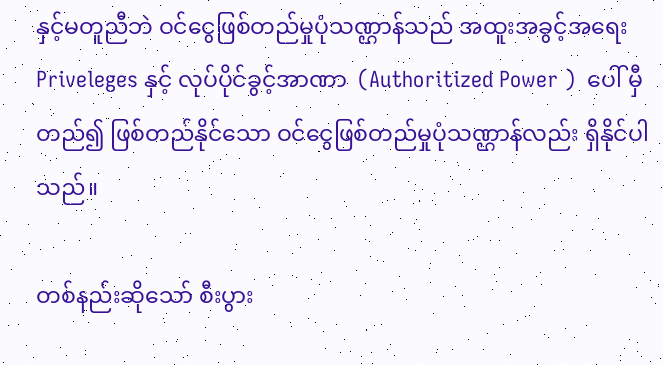နှင့်မတူညီဘဲ ဝင်ငွေဖြစ်တည်မှုပုံသဏ္ဌာန်သည် အထူးအခွင့်အရေး Priveleges နှင့် လုပ်ပိုင်ခွင့်အာဏာ  (Authoritized Power )  ပေါ် မှီတည်၍ ဖြစ်တည်နိုင်သော ဝင်ငွေဖြစ်တည်မှုပုံသဏ္ဌာန်လည်း ရှိနိုင်ပါသည်။

တစ်နည်းဆိုသော် စီးပွား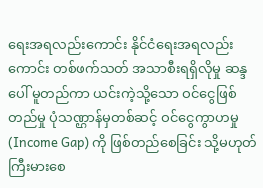ရေးအရလည်းကောင်း နိုင်ငံရေးအရလည်းကောင်း တစ်ဖက်သတ် အသာစီးရရှိလိုမှု ဆန္ဒပေါ် မူတည်ကာ ယင်းကဲ့သို့သော ဝင်ငွေဖြစ်တည်မှု ပုံသဏ္ဌာန်မှတစ်ဆင့် ဝင်ငွေကွာဟမှု  (Income Gap) ကို ဖြစ်တည်စေခြင်း သို့မဟုတ် ကြီးမားစေ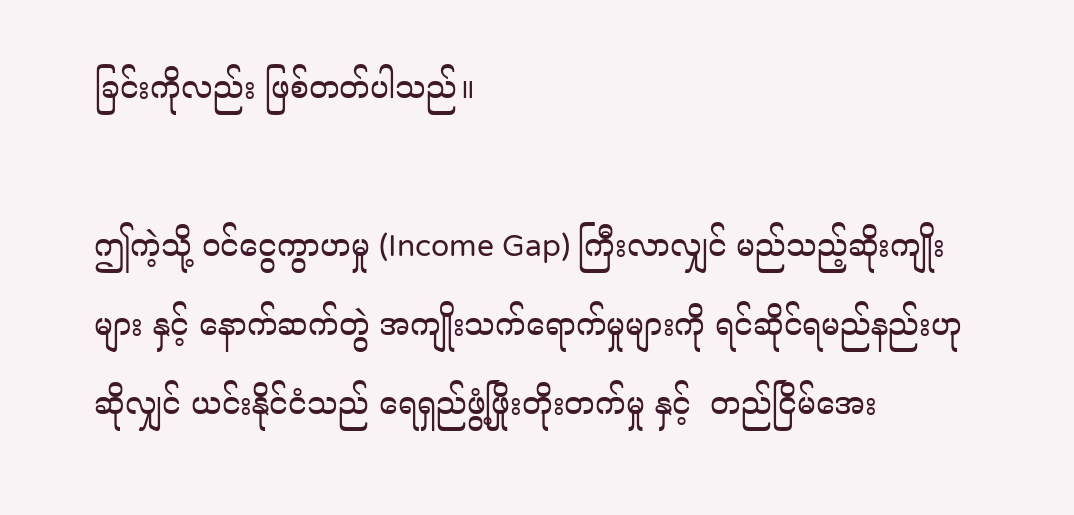ခြင်းကိုလည်း ဖြစ်တတ်ပါသည်။

ဤကဲ့သို့ ဝင်ငွေကွာဟမှု (Income Gap) ကြီးလာလျှင် မည်သည့်ဆိုးကျိုးများ နှင့် နောက်ဆက်တွဲ အကျိုးသက်ရောက်မှုများကို ရင်ဆိုင်ရမည်နည်းဟုဆိုလျှင် ယင်းနိုင်ငံသည် ရေရှည်ဖွံ့ဖြိုးတိုးတက်မှု နှင့်  တည်ငြိမ်အေး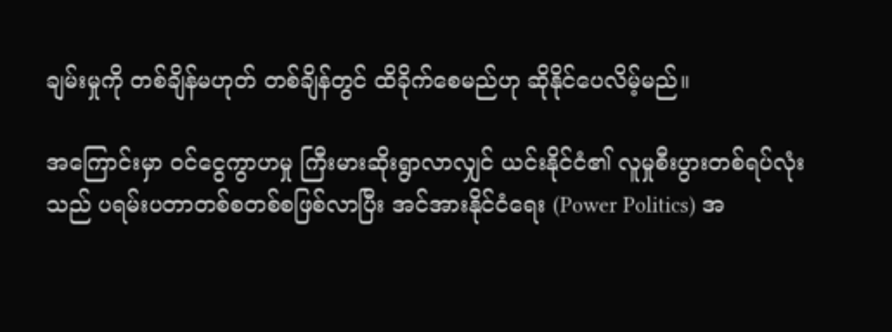ချမ်းမှုကို တစ်ချိန်မဟုတ် တစ်ချိန်တွင် ထိခိုက်စေမည်ဟု ဆိုနိုင်ပေလိမ့်မည်။

အကြောင်းမှာ ဝင်ငွေကွာဟမှု ကြီးမားဆိုးရွာလာလျှင် ယင်းနိုင်ငံ၏ လူမှုစီးပွားတစ်ရပ်လုံးသည် ပရမ်းပတာတစ်စတစ်စဖြစ်လာပြီး အင်အားနိုင်ငံရေး (Power Politics) အ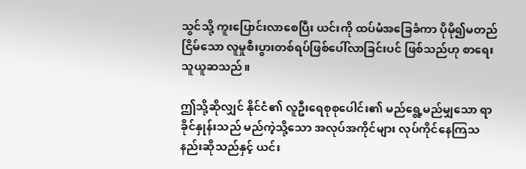သွင်သို့ ကူးပြောင်းလာစေပြီး ယင်းကို ထပ်မံအခြေခံကာ ပိုမို၍မတည်ငြိမ်သော လူမှုစီးပွားတစ်ရပ်ဖြစ်ပေါ်လာခြင်းပင် ဖြစ်သည်ဟု စာရေးသူယူဆသည်။

ဤသို့ဆိုလျှင် နိုင်ငံ၏ လူဦးရေစုစုပေါင်း၏ မည်ရွေ့မည်မျှသော ရာခိုင်နှုန်းသည် မည်ကဲ့သို့သော အလုပ်အကိုင်များ လုပ်ကိုင်နေကြသနည်းဆိုသည်နှင့် ယင်း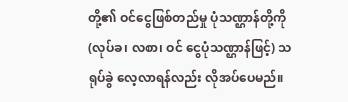တို့၏ ဝင်ငွေဖြစ်တည်မှု ပုံသဏ္ဌာန်တို့ကို (လုပ်ခ၊ လစာ၊ ဝင် ငွေပုံသဏ္ဌာန်ဖြင့်) သရုပ်ခွဲ လေ့လာရန်လည်း လိုအပ်ပေမည်။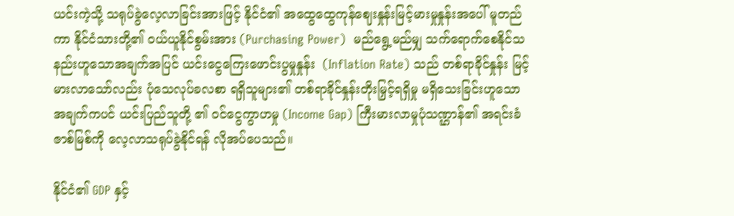ယင်းကဲ့သို့ သရုပ်ခွဲလေ့လာခြင်းအားဖြင့် နိုင်ငံ၏ အထွေထွေကုန်ဈေးနှုန်းမြင့်မားမှုနှုန်းအပေါ် မူတည်ကာ နိုင်ငံသားတို့၏ ဝယ်ယူနိုင်စွမ်းအား (Purchasing Power)  မည်ရွေ့မည်မျှ သက်ရောက်စေနိုင်သနည်းဟူသောအချက်အပြင် ယင်းငွေကြေးဖောင်းပွမှုနှုန်း  (Inflation Rate) သည် တစ်ရာခိုင်နှုန်း မြင့်မားလာသော်လည်း ပုံသေလုပ်ခလစာ ရရှိသူများ၏ တစ်ရာခိုင်နှုန်းတိုးမြှင့်ရရှိမှု မရှိသေးခြင်းဟူသော အချက်ကပင် ယင်းပြည်သူတို့ ၏ ဝင်ငွေကွာဟမှု (Income Gap) ကြီးမားလာမှုပုံသဏ္ဌာန်၏ အရင်းခံဇာစ်မြစ်ကို လေ့လာသရုပ်ခွဲနိုင်ရန် လိုအပ်ပေသည်။

နိုင်ငံ၏ GDP နှင့်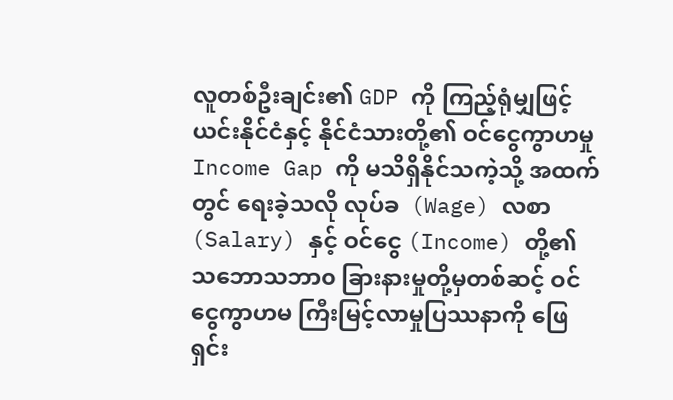လူတစ်ဦးချင်း၏ GDP ကို ကြည့်ရုံမျှဖြင့် ယင်းနိုင်ငံနှင့် နိုင်ငံသားတို့၏ ဝင်ငွေကွာဟမှု Income Gap ကို မသိရှိနိုင်သကဲ့သို့ အထက်တွင် ရေးခဲ့သလို လုပ်ခ  (Wage) လစာ (Salary) နှင့် ဝင်ငွေ (Income) တို့၏ သဘောသဘာ၀ ခြားနားမှုတို့မှတစ်ဆင့် ဝင်ငွေကွာဟမ ကြီးမြင့်လာမှုပြဿနာကို ဖြေရှင်း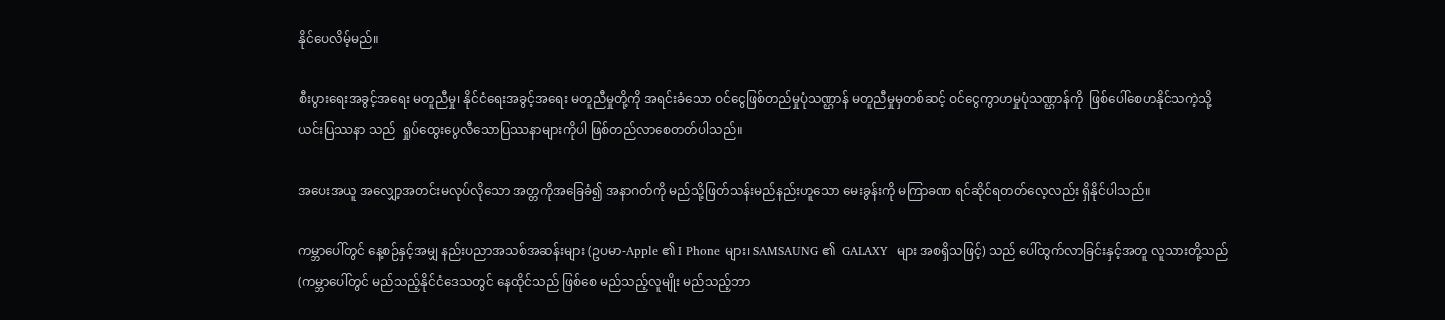နိုင်ပေလိမ့်မည်။

စီးပွားရေးအခွင့်အရေး မတူညီမှု၊ နိုင်ငံရေးအခွင့်အရေး မတူညီမှုတို့ကို အရင်းခံသော ဝင်ငွေဖြစ်တည်မှုပုံသဏ္ဌာန် မတူညီမှုမှတစ်ဆင့် ဝင်ငွေကွာဟမှုပုံသဏ္ဌာန်ကို  ဖြစ်ပေါ်စေဟနိုင်သကဲ့သို့ ယင်းပြဿနာ သည်  ရှုပ်ထွေးပွေလီသောပြဿနာများကိုပါ ဖြစ်တည်လာစေတတ်ပါသည်။

အပေးအယူ အလျှော့အတင်းမလုပ်လိုသော အတ္တကိုအခြေခံ၍ အနာဂတ်ကို မည်သို့ဖြတ်သန်းမည်နည်းဟူသော မေးခွန်းကို မကြာခဏ ရင်ဆိုင်ရတတ်လေ့လည်း ရှိနိုင်ပါသည်။

ကမ္ဘာပေါ်တွင် နေ့စဉ်နှင့်အမျှ နည်းပညာအသစ်အဆန်းများ (ဥပမာ-Apple ၏ I Phone များ၊ SAMSAUNG ၏  GALAXY  များ အစရှိသဖြင့်) သည် ပေါ်ထွက်လာခြင်းနှင့်အတူ လူသားတို့သည် (ကမ္ဘာပေါ်တွင် မည်သည့်နိုင်ငံဒေသတွင် နေထိုင်သည် ဖြစ်စေ မည်သည့်လူမျိုး မည်သည့်ဘာ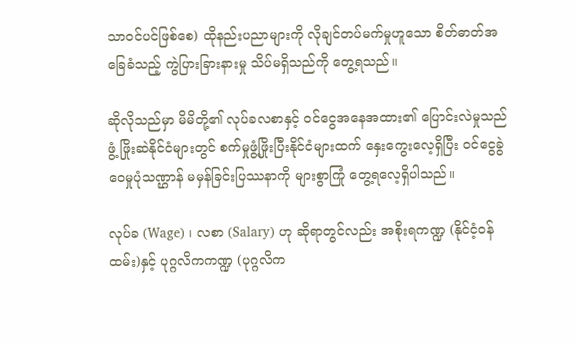သာဝင်ပင်ဖြစ်စေ) ထိုနည်းပညာများကို လိုချင်တပ်မက်မှုဟူသော စိတ်ဓာတ်အခြေခံသည့် ကွဲပြားခြားနားမှု သိပ်မရှိသည်ကို တွေ့ရသည်။

ဆိုလိုသည်မှာ မိမိတို့၏ လုပ်ခလစာနှင့် ဝင်ငွေအနေအထား၏ ပြောင်းလဲမှုသည် ဖွံ့ ဖြိုးဆဲနိုင်ငံများတွင် စက်မှုဖွံ့ဖြိုးပြီးနိုင်ငံများထက် နှေးကွေးလေ့ရှိပြီး ဝင်ငွေခွဲဝေမှုပုံသဏ္ဌာန် မမှန်ခြင်းပြဿနာကို များစွာကြုံ တွေ့ရလေ့ရှိပါသည်။

လုပ်ခ (Wage) ၊ လစာ (Salary) ဟု ဆိုရာတွင်လည်း အစိုးရကဏ္ဍ (နိုင်ငံ့ဝန်ထမ်း)နှင့် ပုဂ္ဂလိကကဏ္ဍ (ပုဂ္ဂလိက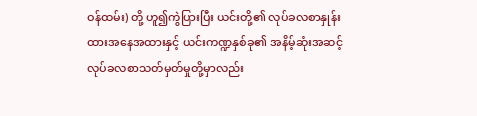ဝန်ထမ်း) တို့ ဟူ၍ကွဲပြားပြီး ယင်းတို့၏ လုပ်ခလစာနှုန်းထားအနေအထားနှင့် ယင်းကဏ္ဍနှစ်ခု၏ အနိမ့်ဆုံးအဆင့်  လုပ်ခလစာသတ်မှတ်မှုတို့မှာလည်း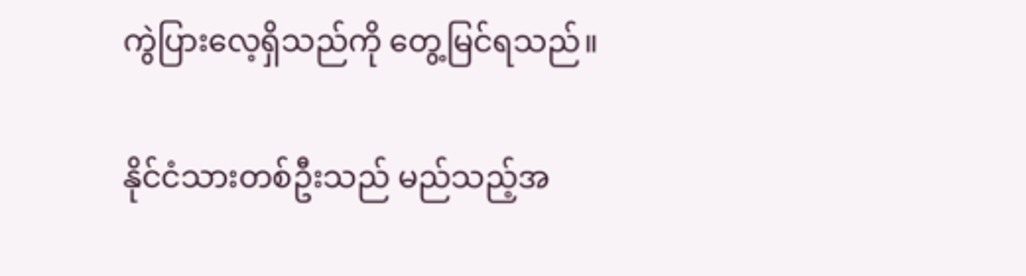ကွဲပြားလေ့ရှိသည်ကို တွေ့မြင်ရသည်။

နိုင်ငံသားတစ်ဦးသည် မည်သည့်အ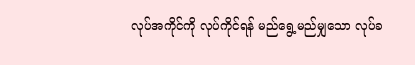လုပ်အကိုင်ကို လုပ်ကိုင်ရန် မည်ရွေ့မည်မျှသော လုပ်ခ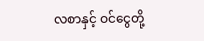လစာနှင့် ဝင်ငွေတို့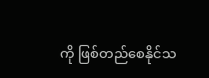ကို ဖြစ်တည်စေနိုင်သ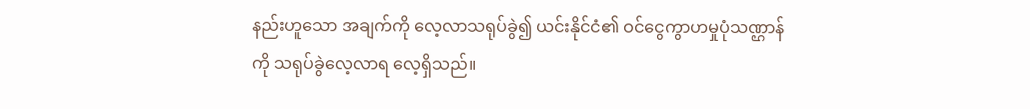နည်းဟူသော အချက်ကို လေ့လာသရုပ်ခွဲ၍ ယင်းနိုင်ငံ၏ ဝင်ငွေကွာဟမှုပုံသဏ္ဌာန်ကို သရုပ်ခွဲလေ့လာရ လေ့ရှိသည်။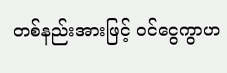တစ်နည်းအားဖြင့် ဝင်ငွေကွာဟ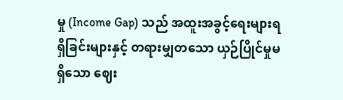မှု (Income Gap) သည် အထူးအခွင့်ရေးများရရှိခြင်းများနှင့် တရားမျှတသော ယှဉ်ပြိုင်မှုမရှိသော ဈေး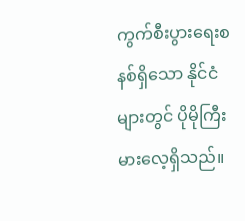ကွက်စီးပွားရေးစနစ်ရှိသော နိုင်ငံများတွင် ပိုမိုကြီးမားလေ့ရှိသည်။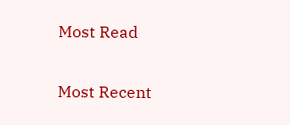Most Read

Most Recent